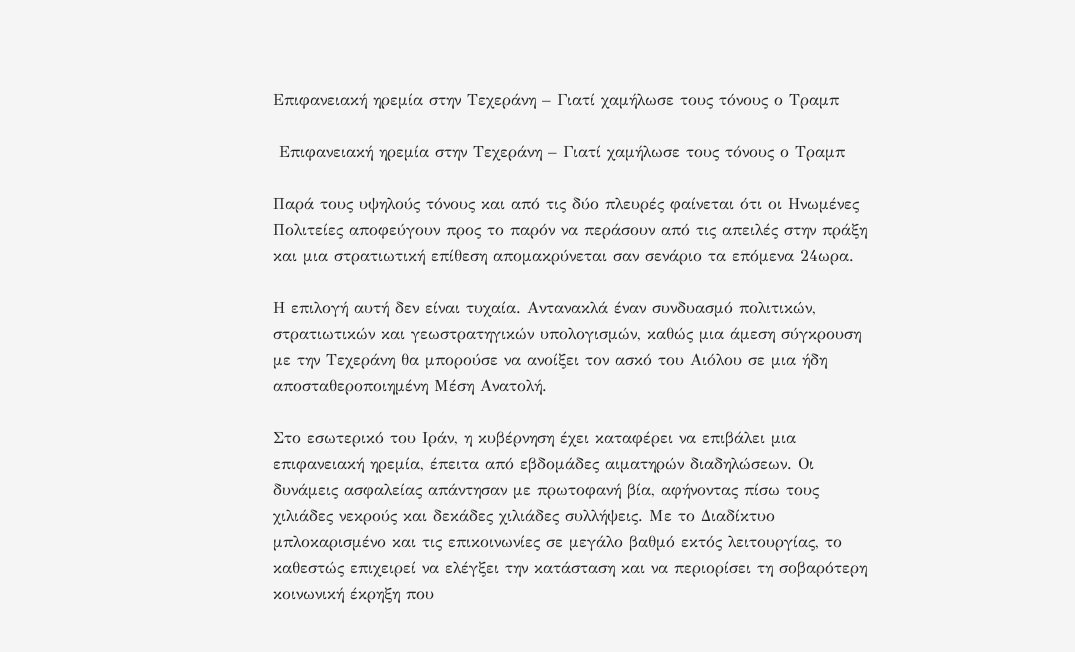Επιφανειακή ηρεμία στην Τεχεράνη – Γιατί χαμήλωσε τους τόνους ο Τραμπ

 Επιφανειακή ηρεμία στην Τεχεράνη – Γιατί χαμήλωσε τους τόνους ο Τραμπ

Παρά τους υψηλούς τόνους και από τις δύο πλευρές φαίνεται ότι οι Ηνωμένες Πολιτείες αποφεύγουν προς το παρόν να περάσουν από τις απειλές στην πράξη και μια στρατιωτική επίθεση απομακρύνεται σαν σενάριο τα επόμενα 24ωρα.

Η επιλογή αυτή δεν είναι τυχαία. Αντανακλά έναν συνδυασμό πολιτικών, στρατιωτικών και γεωστρατηγικών υπολογισμών, καθώς μια άμεση σύγκρουση με την Τεχεράνη θα μπορούσε να ανοίξει τον ασκό του Αιόλου σε μια ήδη αποσταθεροποιημένη Μέση Ανατολή.

Στο εσωτερικό του Ιράν, η κυβέρνηση έχει καταφέρει να επιβάλει μια επιφανειακή ηρεμία, έπειτα από εβδομάδες αιματηρών διαδηλώσεων. Οι δυνάμεις ασφαλείας απάντησαν με πρωτοφανή βία, αφήνοντας πίσω τους χιλιάδες νεκρούς και δεκάδες χιλιάδες συλλήψεις. Με το Διαδίκτυο μπλοκαρισμένο και τις επικοινωνίες σε μεγάλο βαθμό εκτός λειτουργίας, το καθεστώς επιχειρεί να ελέγξει την κατάσταση και να περιορίσει τη σοβαρότερη κοινωνική έκρηξη που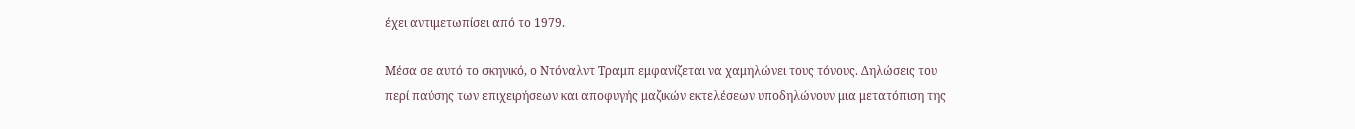έχει αντιμετωπίσει από το 1979.

Μέσα σε αυτό το σκηνικό, ο Ντόναλντ Τραμπ εμφανίζεται να χαμηλώνει τους τόνους. Δηλώσεις του περί παύσης των επιχειρήσεων και αποφυγής μαζικών εκτελέσεων υποδηλώνουν μια μετατόπιση της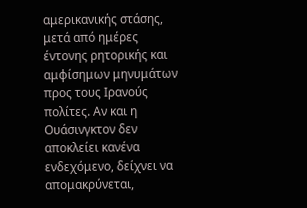αμερικανικής στάσης, μετά από ημέρες έντονης ρητορικής και αμφίσημων μηνυμάτων προς τους Ιρανούς πολίτες. Αν και η Ουάσινγκτον δεν αποκλείει κανένα ενδεχόμενο, δείχνει να απομακρύνεται,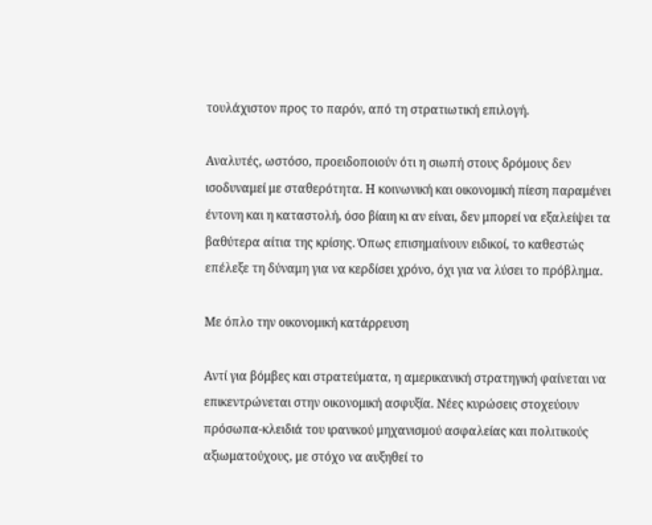τουλάχιστον προς το παρόν, από τη στρατιωτική επιλογή.

Αναλυτές, ωστόσο, προειδοποιούν ότι η σιωπή στους δρόμους δεν ισοδυναμεί με σταθερότητα. Η κοινωνική και οικονομική πίεση παραμένει έντονη και η καταστολή, όσο βίαιη κι αν είναι, δεν μπορεί να εξαλείψει τα βαθύτερα αίτια της κρίσης. Όπως επισημαίνουν ειδικοί, το καθεστώς επέλεξε τη δύναμη για να κερδίσει χρόνο, όχι για να λύσει το πρόβλημα.

Με όπλο την οικονομική κατάρρευση

Αντί για βόμβες και στρατεύματα, η αμερικανική στρατηγική φαίνεται να επικεντρώνεται στην οικονομική ασφυξία. Νέες κυρώσεις στοχεύουν πρόσωπα-κλειδιά του ιρανικού μηχανισμού ασφαλείας και πολιτικούς αξιωματούχους, με στόχο να αυξηθεί το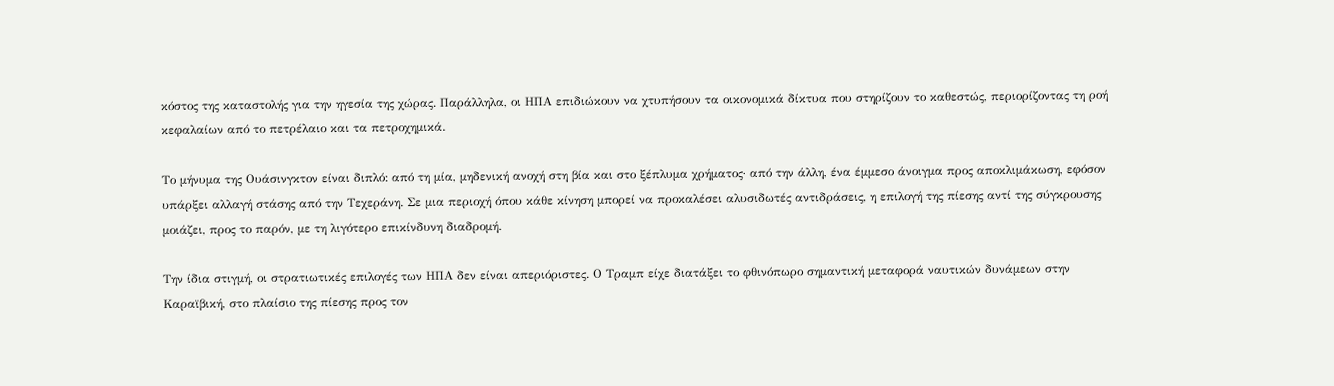κόστος της καταστολής για την ηγεσία της χώρας. Παράλληλα, οι ΗΠΑ επιδιώκουν να χτυπήσουν τα οικονομικά δίκτυα που στηρίζουν το καθεστώς, περιορίζοντας τη ροή κεφαλαίων από το πετρέλαιο και τα πετροχημικά.

Το μήνυμα της Ουάσινγκτον είναι διπλό: από τη μία, μηδενική ανοχή στη βία και στο ξέπλυμα χρήματος· από την άλλη, ένα έμμεσο άνοιγμα προς αποκλιμάκωση, εφόσον υπάρξει αλλαγή στάσης από την Τεχεράνη. Σε μια περιοχή όπου κάθε κίνηση μπορεί να προκαλέσει αλυσιδωτές αντιδράσεις, η επιλογή της πίεσης αντί της σύγκρουσης μοιάζει, προς το παρόν, με τη λιγότερο επικίνδυνη διαδρομή.

Την ίδια στιγμή, οι στρατιωτικές επιλογές των ΗΠΑ δεν είναι απεριόριστες. Ο Τραμπ είχε διατάξει το φθινόπωρο σημαντική μεταφορά ναυτικών δυνάμεων στην Καραϊβική, στο πλαίσιο της πίεσης προς τον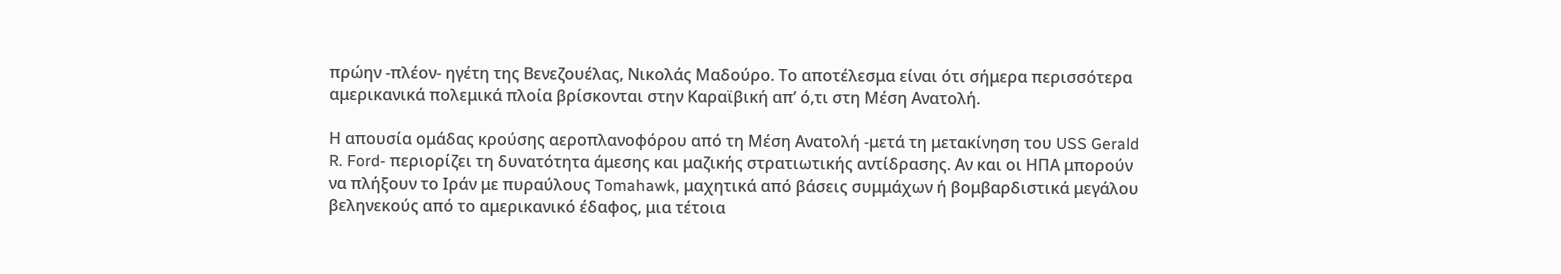πρώην -πλέον- ηγέτη της Βενεζουέλας, Νικολάς Μαδούρο. Το αποτέλεσμα είναι ότι σήμερα περισσότερα αμερικανικά πολεμικά πλοία βρίσκονται στην Καραϊβική απ’ ό,τι στη Μέση Ανατολή.

Η απουσία ομάδας κρούσης αεροπλανοφόρου από τη Μέση Ανατολή -μετά τη μετακίνηση του USS Gerald R. Ford- περιορίζει τη δυνατότητα άμεσης και μαζικής στρατιωτικής αντίδρασης. Αν και οι ΗΠΑ μπορούν να πλήξουν το Ιράν με πυραύλους Tomahawk, μαχητικά από βάσεις συμμάχων ή βομβαρδιστικά μεγάλου βεληνεκούς από το αμερικανικό έδαφος, μια τέτοια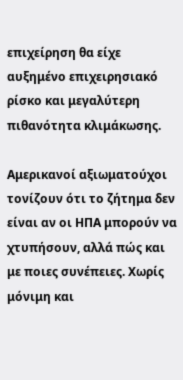επιχείρηση θα είχε αυξημένο επιχειρησιακό ρίσκο και μεγαλύτερη πιθανότητα κλιμάκωσης.

Aμερικανοί αξιωματούχοι τονίζουν ότι το ζήτημα δεν είναι αν οι ΗΠΑ μπορούν να χτυπήσουν, αλλά πώς και με ποιες συνέπειες. Χωρίς μόνιμη και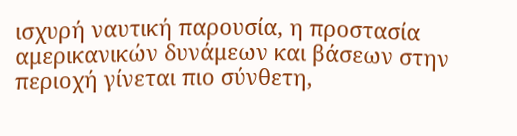ισχυρή ναυτική παρουσία, η προστασία αμερικανικών δυνάμεων και βάσεων στην περιοχή γίνεται πιο σύνθετη,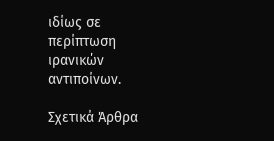ιδίως σε περίπτωση ιρανικών αντιποίνων.

Σχετικά Άρθρα